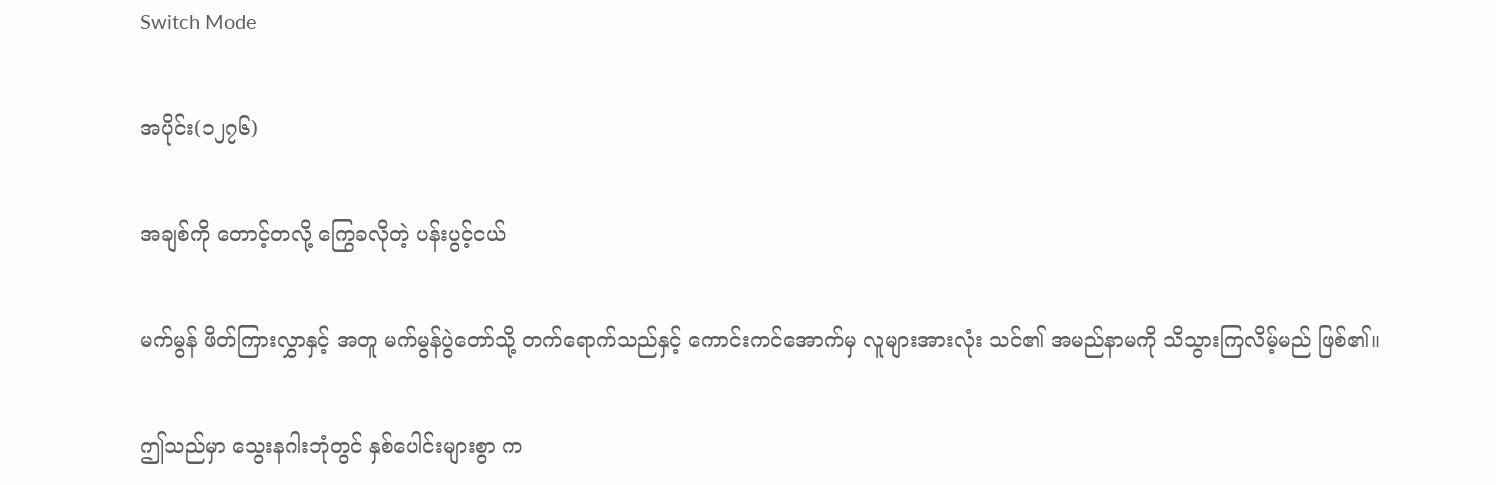Switch Mode

အပိုင်း(၁၂၇၆)

အချစ်ကို တောင့်တလို့ ကြွေခလိုတဲ့ ပန်းပွင့်ငယ်

မက်မွန် ဖိတ်ကြားလွှာနှင့် အတူ မက်မွန်ပွဲတော်သို့ တက်ရောက်သည်နှင့် ကောင်းကင်အောက်မှ လူများအားလုံး သင်၏ အမည်နာမကို သိသွားကြလိမ့်မည် ဖြစ်၏။

ဤသည်မှာ သွေးနဂါးဘုံတွင် နှစ်ပေါင်းများစွာ က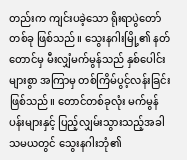တည်းက ကျင်းပခဲ့သော ရိုးရာပွဲတော် တစ်ခု ဖြစ်သည်။ သွေးနဂါးမြို့၏ နတ်တောင်မှ မီးလျှံမက်မွန်သည် နှစ်ပေါင်းများစွာ အကြာမှ တစ်ကြိမ်ပွင့်လန်းခြင်း ဖြစ်သည်။ တောင်တစ်ခုလုံး မက်မွန်ပန်းများနှင့် ပြည့်လျှမ်းသွားသည့်အခါ သမယတွင် သွေးနဂါးဘုံ၏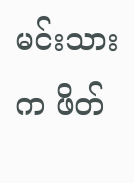မင်းသားက ဖိတ်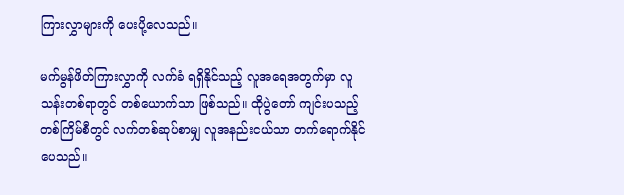ကြားလွှာများကို ပေးပို့လေသည်။

မက်မွန်ဖိတ်ကြားလွှာကို လက်ခံ ရရှိနိုင်သည့် လူအရေအတွက်မှာ လူသန်းတစ်ရာတွင် တစ်ယောက်သာ ဖြစ်သည်။ ထိုပွဲတော် ကျင်းပသည့် တစ်ကြိမ်စီတွင် လက်တစ်ဆုပ်စာမျှ လူအနည်းငယ်သာ တက်ရောက်နိုင်ပေသည်။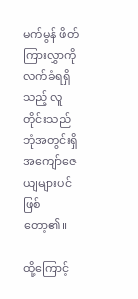မက်မွန် ဖိတ်ကြားလွှာကို လက်ခံရရှိသည့် လူတိုင်းသည် ဘုံအတွင်းရှိ အကျော်ဇေယျများပင် ဖြစ်တော့၏။

ထို့ကြောင့်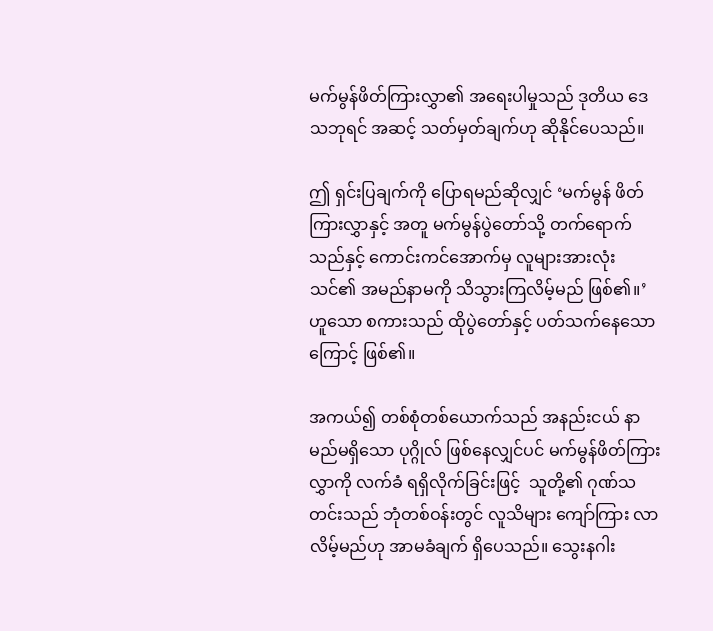မက်မွန်ဖိတ်ကြားလွှာ၏ အရေးပါမှုသည် ဒုတိယ ဒေသဘုရင် အဆင့် သတ်မှတ်ချက်ဟု ဆိုနိုင်ပေသည်။

ဤ ရှင်းပြချက်ကို ပြောရမည်ဆိုလျှင် ‘မက်မွန် ဖိတ်ကြားလွှာနှင့် အတူ မက်မွန်ပွဲတော်သို့ တက်ရောက်သည်နှင့် ကောင်းကင်အောက်မှ လူများအားလုံး သင်၏ အမည်နာမကို သိသွားကြလိမ့်မည် ဖြစ်၏။’ ဟူသော စကားသည် ထိုပွဲတော်နှင့် ပတ်သက်နေသောကြောင့် ဖြစ်၏။

အကယ်၍ တစ်စုံတစ်ယောက်သည် အနည်းငယ် နာမည်မရှိသော ပုဂ္ဂိုလ် ဖြစ်နေလျှင်ပင် မက်မွန်ဖိတ်ကြားလွှာကို လက်ခံ ရရှိလိုက်ခြင်းဖြင့်  သူတို့၏ ဂုဏ်သတင်းသည် ဘုံတစ်ဝန်းတွင် လူသိများ ကျော်ကြား လာလိမ့်မည်ဟု အာမခံချက် ရှိပေသည်။ သွေးနဂါး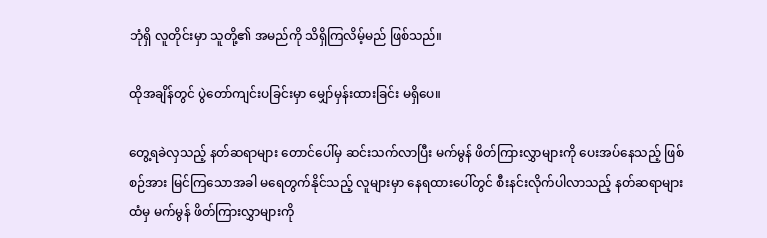ဘုံရှိ လူတိုင်းမှာ သူတို့၏ အမည်ကို သိရှိကြလိမ့်မည် ဖြစ်သည်။

ထိုအချိန်တွင် ပွဲတော်ကျင်းပခြင်းမှာ မျှော်မှန်းထားခြင်း မရှိပေ။

တွေ့ရခဲလှသည့် နတ်ဆရာများ တောင်ပေါ်မှ ဆင်းသက်လာပြီး မက်မွန် ဖိတ်ကြားလွှာများကို ပေးအပ်နေသည့် ဖြစ်စဉ်အား မြင်ကြသောအခါ မရေတွက်နိုင်သည့် လူများမှာ နေရထားပေါ်တွင် စီးနင်းလိုက်ပါလာသည့် နတ်ဆရာများထံမှ မက်မွန် ဖိတ်ကြားလွှာများကို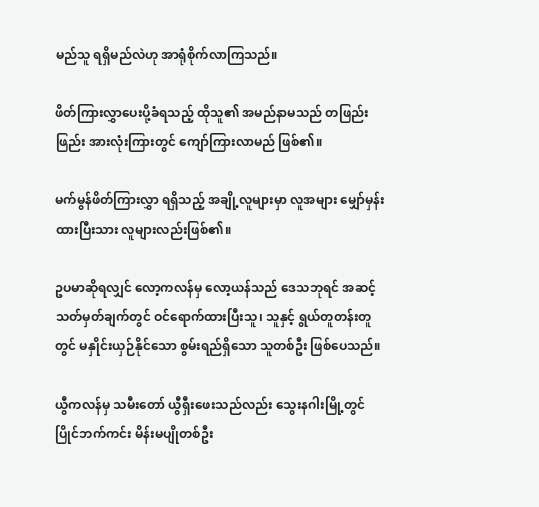မည်သူ ရရှိမည်လဲဟု အာရုံစိုက်လာကြသည်။

ဖိတ်ကြားလွှာပေးပို့ခံရသည့် ထိုသူ၏ အမည်နာမသည် တဖြည်းဖြည်း အားလုံးကြားတွင် ကျော်ကြားလာမည် ဖြစ်၏။

မက်မွန်ဖိတ်ကြားလွှာ ရရှိသည့် အချို့လူများမှာ လူအများ မျှော်မှန်းထားပြီးသား လူများလည်းဖြစ်၏။

ဥပမာဆိုရလျှင် လော့ကလန်မှ လော့ယန်သည် ဒေသဘုရင် အဆင့် သတ်မှတ်ချက်တွင် ဝင်ရောက်ထားပြီးသူ၊ သူနှင့် ရွယ်တူတန်းတူတွင် မနှိုင်းယှဉ်နိုင်သော စွမ်းရည်ရှိသော သူတစ်ဦး ဖြစ်ပေသည်။

ယွီကလန်မှ သမီးတော် ယွီရှီးဖေးသည်လည်း သွေးနဂါးမြို့တွင် ပြိုင်ဘက်ကင်း မိန်းမပျိုတစ်ဦး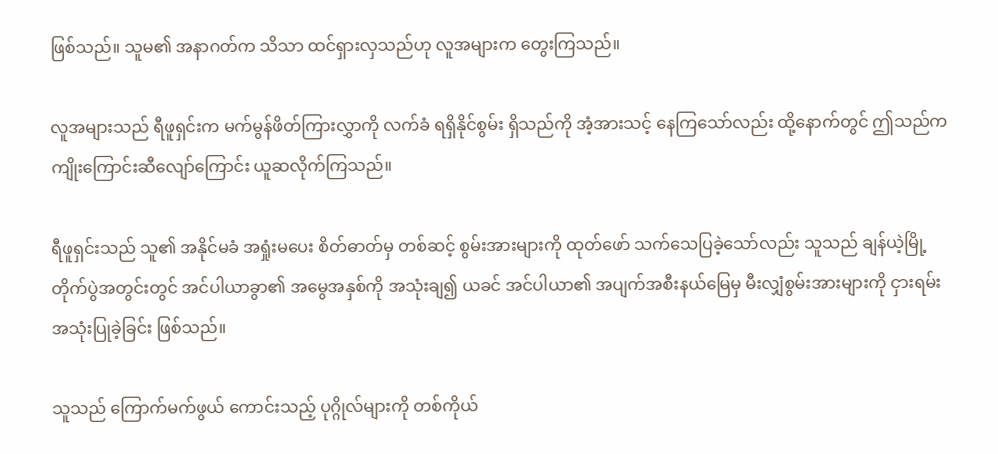ဖြစ်သည်။ သူမ၏ အနာဂတ်က သိသာ ထင်ရှားလှသည်ဟု လူအများက တွေးကြသည်။

လူအများသည် ရီဖူရှင်းက မက်မွန်ဖိတ်ကြားလွှာကို လက်ခံ ရရှိနိုင်စွမ်း ရှိသည်ကို အံ့အားသင့် နေကြသော်လည်း ထို့နောက်တွင် ဤသည်က ကျိုးကြောင်းဆီလျော်ကြောင်း ယူဆလိုက်ကြသည်။

ရီဖူရှင်းသည် သူ၏ အနိုင်မခံ အရှုံးမပေး စိတ်ဓာတ်မှ တစ်ဆင့် စွမ်းအားများကို ထုတ်ဖော် သက်သေပြခဲ့သော်လည်း သူသည် ချန်ယဲ့မြို့ တိုက်ပွဲအတွင်းတွင် အင်ပါယာခွာ၏ အမွေအနှစ်ကို အသုံးချ၍ ယခင် အင်ပါယာ၏ အပျက်အစီးနယ်မြေမှ မီးလျှံစွမ်းအားများကို ငှားရမ်း အသုံးပြုခဲ့ခြင်း ဖြစ်သည်။

သူသည် ကြောက်မက်ဖွယ် ကောင်းသည့် ပုဂ္ဂိုလ်များကို တစ်ကိုယ်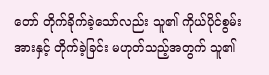တော် တိုက်ခိုက်ခဲ့သော်လည်း သူ၏ ကိုယ်ပိုင်စွမ်းအားနှင့် တိုက်ခဲ့ခြင်း မဟုတ်သည့်အတွက် သူ၏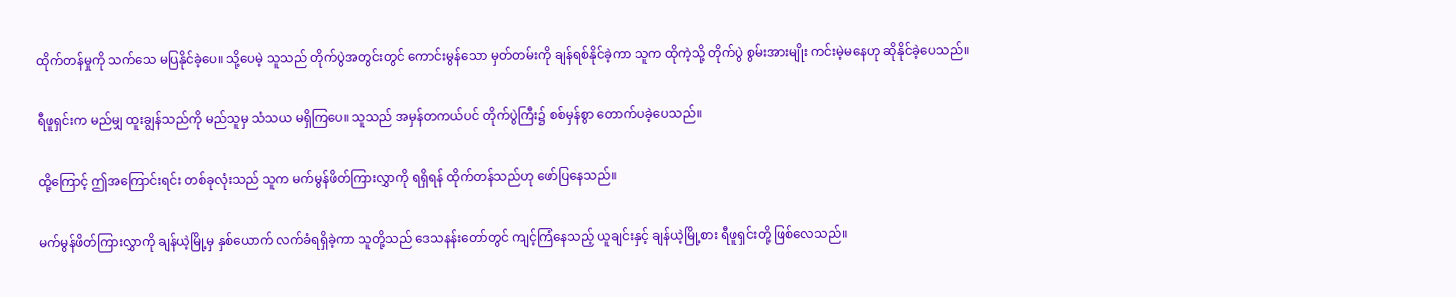ထိုက်တန်မှုကို သက်သေ မပြနိုင်ခဲ့ပေ။ သို့ပေမဲ့ သူသည် တိုက်ပွဲအတွင်းတွင် ကောင်းမွန်သော မှတ်တမ်းကို ချန်ရစ်နိုင်ခဲ့ကာ သူက ထိုကဲ့သို့ တိုက်ပွဲ စွမ်းအားမျိုး ကင်းမဲ့မနေဟု ဆိုနိုင်ခဲ့ပေသည်။

ရီဖူရှင်းက မည်မျှ ထူးချွန်သည်ကို မည်သူမှ သံသယ မရှိကြပေ။ သူသည် အမှန်တကယ်ပင် တိုက်ပွဲကြီး၌ စစ်မှန်စွာ တောက်ပခဲ့ပေသည်။

ထို့ကြောင့် ဤအကြောင်းရင်း တစ်ခုလုံးသည် သူက မက်မွန်ဖိတ်ကြားလွှာကို ရရှိရန် ထိုက်တန်သည်ဟု ဖော်ပြနေသည်။

မက်မွန်ဖိတ်ကြားလွှာကို ချန်ယဲ့မြို့မှ နှစ်ယောက် လက်ခံရရှိခဲ့ကာ သူတို့သည် ဒေသနန်းတော်တွင် ကျင့်ကြံနေသည့် ယူချင်းနှင့် ချန်ယဲ့မြို့စား ရီဖူရှင်းတို့ ဖြစ်လေသည်။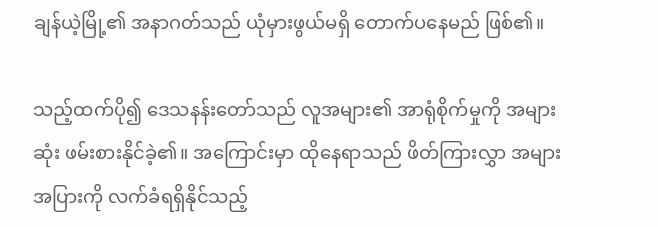ချန်ယဲ့မြို့၏ အနာဂတ်သည် ယုံမှားဖွယ်မရှိ တောက်ပနေမည် ဖြစ်၏။

သည့်ထက်ပို၍ ဒေသနန်းတော်သည် လူအများ၏ အာရုံစိုက်မှုကို အများဆုံး ဖမ်းစားနိုင်ခဲ့၏။ အကြောင်းမှာ ထိုနေရာသည် ဖိတ်ကြားလွှာ အများအပြားကို လက်ခံရရှိနိုင်သည့်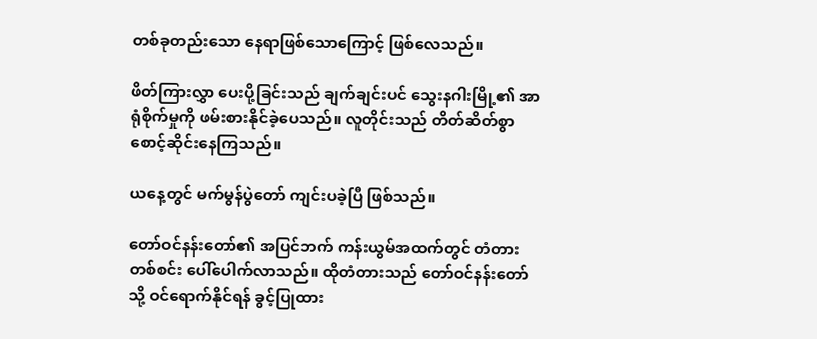တစ်ခုတည်းသော နေရာဖြစ်သောကြောင့် ဖြစ်လေသည်။

ဖိတ်ကြားလွှာ ပေးပို့ခြင်းသည် ချက်ချင်းပင် သွေးနဂါးမြို့၏ အာရုံစိုက်မှုကို ဖမ်းစားနိုင်ခဲ့ပေသည်။ လူတိုင်းသည် တိတ်ဆိတ်စွာ စောင့်ဆိုင်းနေကြသည်။

ယနေ့တွင် မက်မွန်ပွဲတော် ကျင်းပခဲ့ပြီ ဖြစ်သည်။

တော်ဝင်နန်းတော်၏ အပြင်ဘက် ကန်းယွမ်အထက်တွင် တံတားတစ်စင်း ပေါ်ပေါက်လာသည်။ ထိုတံတားသည် တော်ဝင်နန်းတော်သို့ ဝင်ရောက်နိုင်ရန် ခွင့်ပြုထား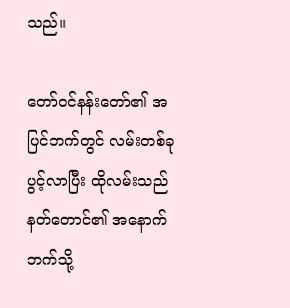သည်။

တော်ဝင်နန်းတော်၏ အပြင်ဘက်တွင် လမ်းတစ်ခု ပွင့်လာပြီး ထိုလမ်းသည် နတ်တောင်၏ အနောက်ဘက်သို့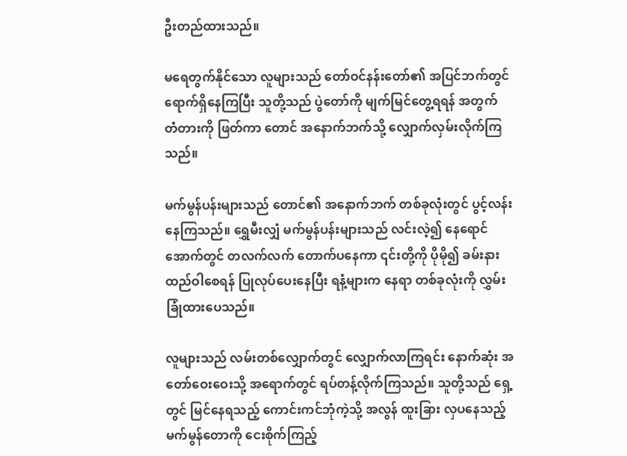ဦးတည်ထားသည်။

မရေတွက်နိုင်သော လူများသည် တော်ဝင်နန်းတော်၏ အပြင်ဘက်တွင် ရောက်ရှိနေကြပြီး သူတို့သည် ပွဲတော်ကို မျက်မြင်တွေ့ရရန် အတွက် တံတားကို ဖြတ်ကာ တောင် အနောက်ဘက်သို့ လျှောက်လှမ်းလိုက်ကြသည်။

မက်မွန်ပန်းများသည် တောင်၏ အနောက်ဘက် တစ်ခုလုံးတွင် ပွင့်လန်းနေကြသည်။ ရွှေမီးလျှံ မက်မွန်ပန်းများသည် လင်းလဲ့၍ နေရောင်အောက်တွင် တလက်လက် တောက်ပနေကာ ၎င်းတို့ကို ပိုမို၍ ခမ်းနား ထည်ဝါစေရန် ပြုလုပ်ပေးနေပြီး ရနံ့များက နေရာ တစ်ခုလုံးကို လွှမ်းခြုံထားပေသည်။

လူများသည် လမ်းတစ်လျှောက်တွင် လျှောက်လာကြရင်း နောက်ဆုံး အတော်ဝေးဝေးသို့ အရောက်တွင် ရပ်တန့်လိုက်ကြသည်။ သူတို့သည် ရှေ့တွင် မြင်နေရသည့် ကောင်းကင်ဘုံကဲ့သို့ အလွန် ထူးခြား လှပနေသည့် မက်မွန်တောကို ငေးစိုက်ကြည့်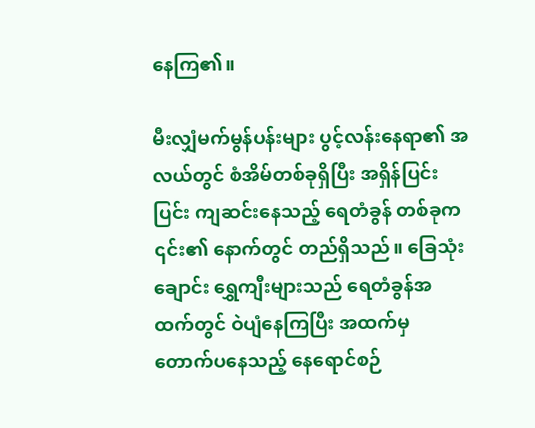နေကြ၏။

မီးလျှံမက်မွန်ပန်းများ ပွင့်လန်းနေရာ၏ အလယ်တွင် စံအိမ်တစ်ခုရှိပြီး အရှိန်ပြင်းပြင်း ကျဆင်းနေသည့် ရေတံခွန် တစ်ခုက ၎င်း၏ နောက်တွင် တည်ရှိသည်။ ခြေသုံးချောင်း ရွှေကျီးများသည် ရေတံခွန်အထက်တွင် ဝဲပျံနေကြပြီး အထက်မှ တောက်ပနေသည့် နေရောင်စဉ်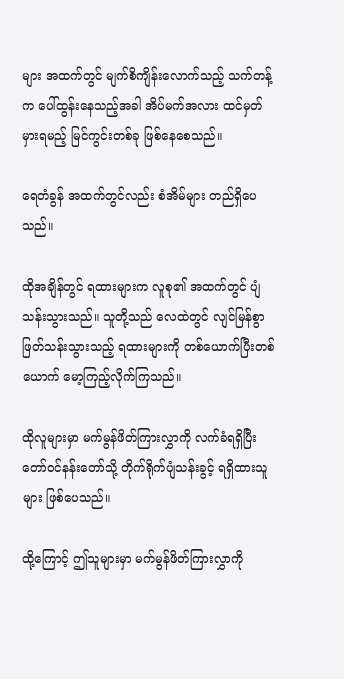များ အထက်တွင် မျက်စိကျိန်းလောက်သည့် သက်တန့်က ပေါ်ထွန်းနေသည့်အခါ အိပ်မက်အလား ထင်မှတ်မှားရမည့် မြင်ကွင်းတစ်ခု ဖြစ်နေစေသည်။

ရေတံခွန် အထက်တွင်လည်း စံအိမ်များ တည်ရှိပေသည်။

ထိုအချိန်တွင် ရထားများက လူစု၏ အထက်တွင် ပျံသန်းသွားသည်။ သူတို့သည် လေထဲတွင် လျင်မြန်စွာ ဖြတ်သန်းသွားသည့် ရထားများကို တစ်ယောက်ပြီးတစ်ယောက် မော့ကြည့်လိုက်ကြသည်။

ထိုလူများမှာ မက်မွန်ဖိတ်ကြားလွှာကို လက်ခံရရှိပြီး တော်ဝင်နန်းတော်သို့ တိုက်ရိုက်ပျံသန်းခွင့် ရရှိထားသူများ ဖြစ်ပေသည်။

ထို့ကြောင့် ဤသူများမှာ မက်မွန်ဖိတ်ကြားလွှာကို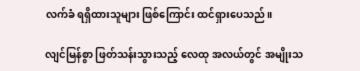လက်ခံ ရရှိထားသူများ ဖြစ်ကြောင်း ထင်ရှားပေသည်။

လျင်မြန်စွာ ဖြတ်သန်းသွားသည့် လေထု အလယ်တွင် အမျိုးသ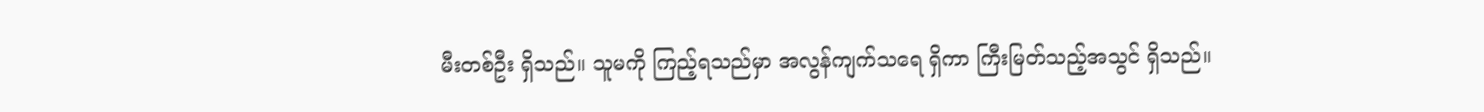မီးတစ်ဦး ရှိသည်။ သူမကို ကြည့်ရသည်မှာ အလွန်ကျက်သရေ ရှိကာ ကြီးမြတ်သည့်အသွင် ရှိသည်။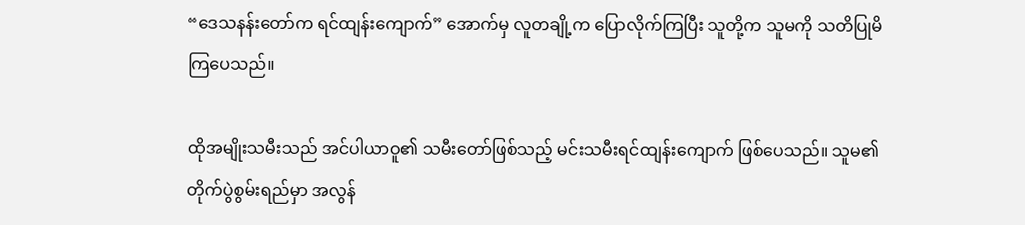“ဒေသနန်းတော်က ရင်ထျန်းကျောက်” အောက်မှ လူတချို့က ပြောလိုက်ကြပြီး သူတို့က သူမကို သတိပြုမိကြပေသည်။

ထိုအမျိုးသမီးသည် အင်ပါယာဝူ၏ သမီးတော်ဖြစ်သည့် မင်းသမီးရင်ထျန်းကျောက် ဖြစ်ပေသည်။ သူမ၏ တိုက်ပွဲစွမ်းရည်မှာ အလွန်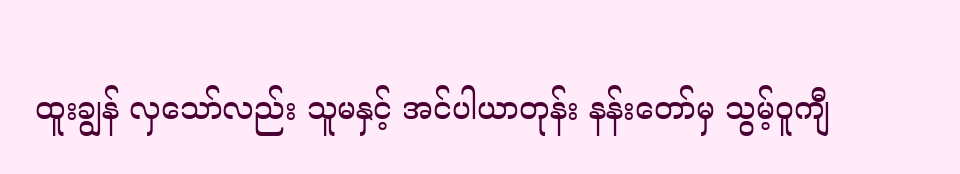ထူးချွန် လှသော်လည်း သူမနှင့် အင်ပါယာတုန်း နန်းတော်မှ သွမ့်ဝူကျီ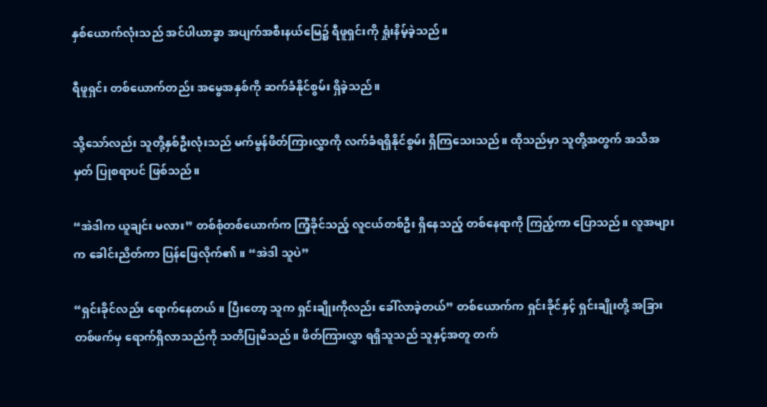နှစ်ယောက်လုံးသည် အင်ပါယာခွာ အပျက်အစီးနယ်မြေ၌ ရီဖူရှင်းကို ရှုံးနိမ့်ခဲ့သည်။

ရီဖူရှင်း တစ်ယောက်တည်း အမွေအနှစ်ကို ဆက်ခံနိုင်စွမ်း ရှိခဲ့သည်။

သို့သော်လည်း သူတို့နှစ်ဦးလုံးသည် မက်မွန်ဖိတ်ကြားလွှာကို လက်ခံရရှိနိုင်စွမ်း ရှိကြသေးသည်။ ထိုသည်မှာ သူတို့အတွက် အသိအမှတ် ပြုစရာပင် ဖြစ်သည်။

“အဲဒါက ယူချင်း မလား” တစ်စုံတစ်ယောက်က ကြံ့ခိုင်သည့် လူငယ်တစ်ဦး ရှိနေသည့် တစ်နေရာကို ကြည့်ကာ ပြောသည်။ လူအများက ခေါင်းညိတ်ကာ ပြန်ဖြေလိုက်၏။ “အဲဒါ သူပဲ”

“ရှင်းခိုင်လည်း ရောက်နေတယ်။ ပြီးတော့ သူက ရှင်းချိုးကိုလည်း ခေါ်လာခဲ့တယ်” တစ်ယောက်က ရှင်းခိုင်နှင့် ရှင်းချိုးတို့ အခြားတစ်ဖက်မှ ရောက်ရှိလာသည်ကို သတိပြုမိသည်။ ဖိတ်ကြားလွှာ ရရှိသူသည် သူနှင့်အတူ တက်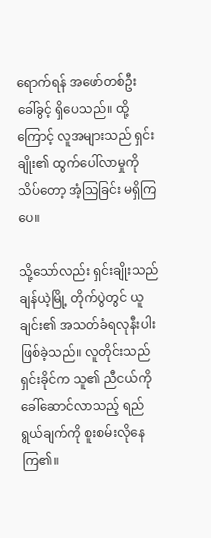ရောက်ရန် အဖော်တစ်ဦး ခေါ်ခွင့် ရှိပေသည်။ ထို့ကြောင့် လူအများသည် ရှင်းချိုး၏ ထွက်ပေါ်လာမှုကို သိပ်တော့ အံ့သြခြင်း မရှိကြပေ။

သို့သော်လည်း ရှင်းချိုးသည် ချန်ယဲ့မြို့ တိုက်ပွဲတွင် ယူချင်း၏ အသတ်ခံရလုနီးပါး ဖြစ်ခဲ့သည်။ လူတိုင်းသည် ရှင်းခိုင်က သူ၏ ညီငယ်ကို ခေါ်ဆောင်လာသည့် ရည်ရွယ်ချက်ကို စူးစမ်းလိုနေကြ၏။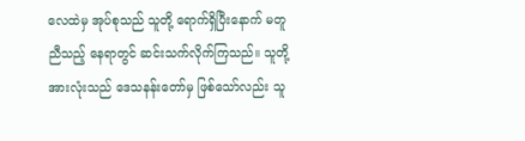လေထဲမှ အုပ်စုသည် သူတို့ ရောက်ရှိပြီးနောက် မတူညီသည့် နေရာတွင် ဆင်းသက်လိုက်ကြသည်။ သူတို့ အားလုံးသည် ဒေသနန်းတော်မှ ဖြစ်သော်လည်း သူ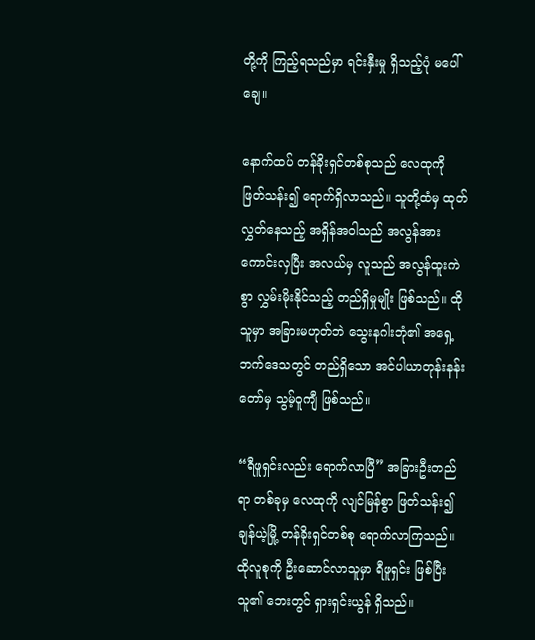တို့ကို ကြည့်ရသည်မှာ ရင်းနှီးမှု ရှိသည့်ပုံ မပေါ်ချေ။

နောက်ထပ် တန်ခိုးရှင်တစ်စုသည် လေထုကို ဖြတ်သန်း၍ ရောက်ရှိလာသည်။ သူတို့ထံမှ ထုတ်လွှတ်နေသည့် အရှိန်အဝါသည် အလွန်အားကောင်းလှပြီး အလယ်မှ လူသည် အလွန်ထူးကဲစွာ လွှမ်းမိုးနိုင်သည့် တည်ရှိမှုမျိုး ဖြစ်သည်။ ထိုသူမှာ အခြားမဟုတ်ဘဲ သွေးနဂါးဘုံ၏ အရှေ့ဘက်ဒေသတွင် တည်ရှိသော အင်ပါယာတုန်းနန်းတော်မှ သွမ့်ဝူကျီ ဖြစ်သည်။

“ရီဖူရှင်းလည်း ရောက်လာပြီ” အခြားဦးတည်ရာ တစ်ခုမှ လေထုကို လျင်မြန်စွာ ဖြတ်သန်း၍ ချန်ယဲ့မြို့ တန်ခိုးရှင်တစ်စု ရောက်လာကြသည်။ ထိုလူစုကို ဦးဆောင်လာသူမှာ ရီဖူရှင်း ဖြစ်ပြီး သူ၏ ဘေးတွင် ရှားရှင်းယွန် ရှိသည်။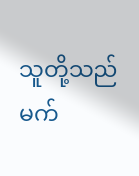သူတို့သည် မက်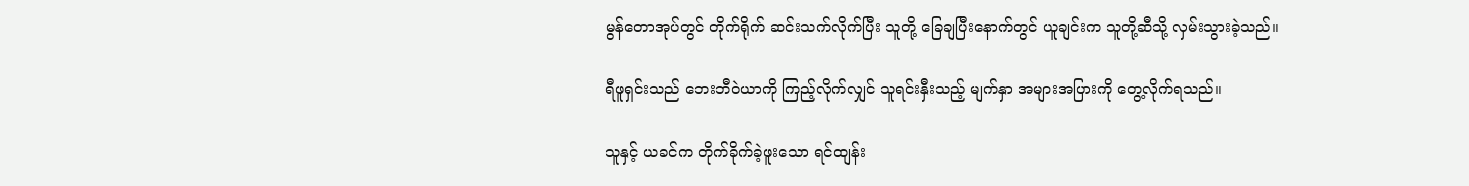မွန်တောအုပ်တွင် တိုက်ရိုက် ဆင်းသက်လိုက်ပြီး သူတို့ ခြေချပြီးနောက်တွင် ယူချင်းက သူတို့ဆီသို့ လှမ်းသွားခဲ့သည်။

ရီဖူရှင်းသည် ဘေးဘီဝဲယာကို ကြည့်လိုက်လျှင် သူရင်းနှီးသည့် မျက်နှာ အများအပြားကို တွေ့လိုက်ရသည်။

သူနှင့် ယခင်က တိုက်ခိုက်ခဲ့ဖူးသော ရင်ထျန်း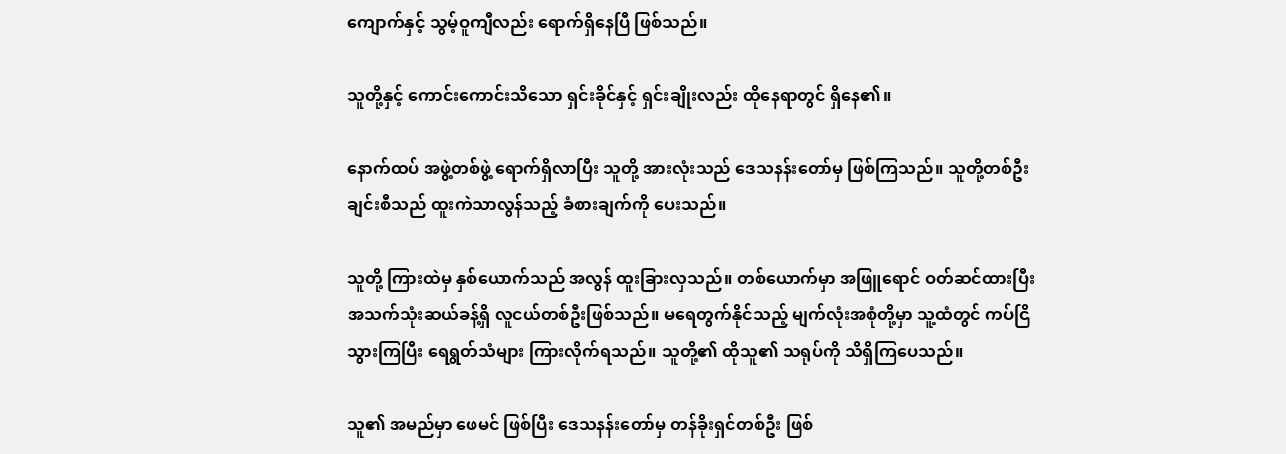ကျောက်နှင့် သွမ့်ဝူကျီလည်း ရောက်ရှိနေပြီ ဖြစ်သည်။

သူတို့နှင့် ကောင်းကောင်းသိသော ရှင်းခိုင်နှင့် ရှင်းချိုးလည်း ထိုနေရာတွင် ရှိနေ၏။

နောက်ထပ် အဖွဲ့တစ်ဖွဲ့ ရောက်ရှိလာပြီး သူတို့ အားလုံးသည် ဒေသနန်းတော်မှ ဖြစ်ကြသည်။ သူတို့တစ်ဦးချင်းစီသည် ထူးကဲသာလွန်သည့် ခံစားချက်ကို ပေးသည်။

သူတို့ ကြားထဲမှ နှစ်ယောက်သည် အလွန် ထူးခြားလှသည်။ တစ်ယောက်မှာ အဖြူရောင် ဝတ်ဆင်ထားပြီး အသက်သုံးဆယ်ခန့်ရှိ လူငယ်တစ်ဦးဖြစ်သည်။ မရေတွက်နိုင်သည့် မျက်လုံးအစုံတို့မှာ သူ့ထံတွင် ကပ်ငြိသွားကြပြီး ရေရွတ်သံများ ကြားလိုက်ရသည်။ သူတို့၏ ထိုသူ၏ သရုပ်ကို သိရှိကြပေသည်။

သူ၏ အမည်မှာ ဖေမင် ဖြစ်ပြီး ဒေသနန်းတော်မှ တန်ခိုးရှင်တစ်ဦး ဖြစ်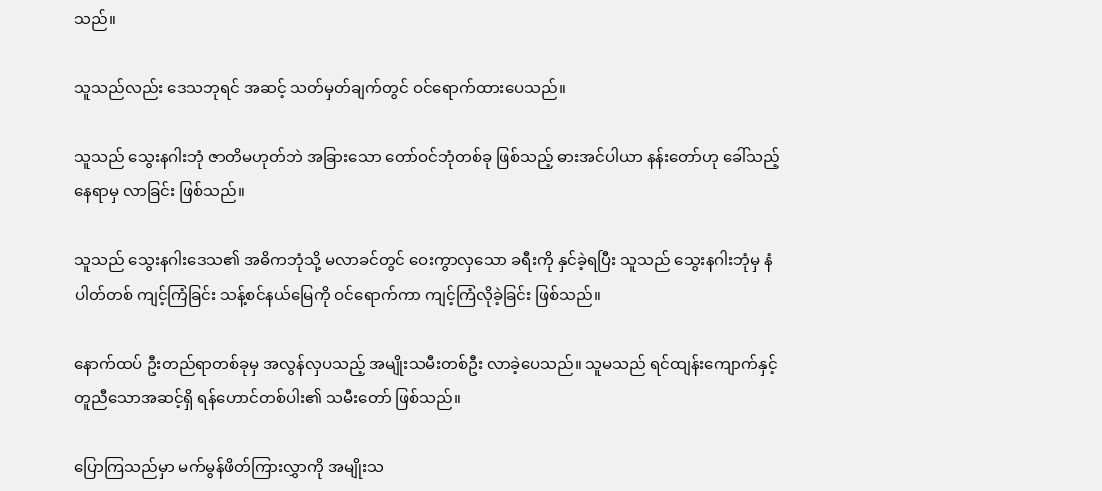သည်။

သူသည်လည်း ဒေသဘုရင် အဆင့် သတ်မှတ်ချက်တွင် ဝင်ရောက်ထားပေသည်။

သူသည် သွေးနဂါးဘုံ ဇာတိမဟုတ်ဘဲ အခြားသော တော်ဝင်ဘုံတစ်ခု ဖြစ်သည့် ဓားအင်ပါယာ နန်းတော်ဟု ခေါ်သည့် နေရာမှ လာခြင်း ဖြစ်သည်။

သူသည် သွေးနဂါးဒေသ၏ အဓိကဘုံသို့ မလာခင်တွင် ဝေးကွာလှသော ခရီးကို နှင်ခဲ့ရပြီး သူသည် သွေးနဂါးဘုံမှ နံပါတ်တစ် ကျင့်ကြံခြင်း သန့်စင်နယ်မြေကို ဝင်ရောက်ကာ ကျင့်ကြံလိုခဲ့ခြင်း ဖြစ်သည်။

နောက်ထပ် ဦးတည်ရာတစ်ခုမှ အလွန်လှပသည့် အမျိုးသမီးတစ်ဦး လာခဲ့ပေသည်။ သူမသည် ရင်ထျန်းကျောက်နှင့် တူညီသောအဆင့်ရှိ ရန်ဟောင်တစ်ပါး၏ သမီးတော် ဖြစ်သည်။

ပြောကြသည်မှာ မက်မွန်ဖိတ်ကြားလွှာကို အမျိုးသ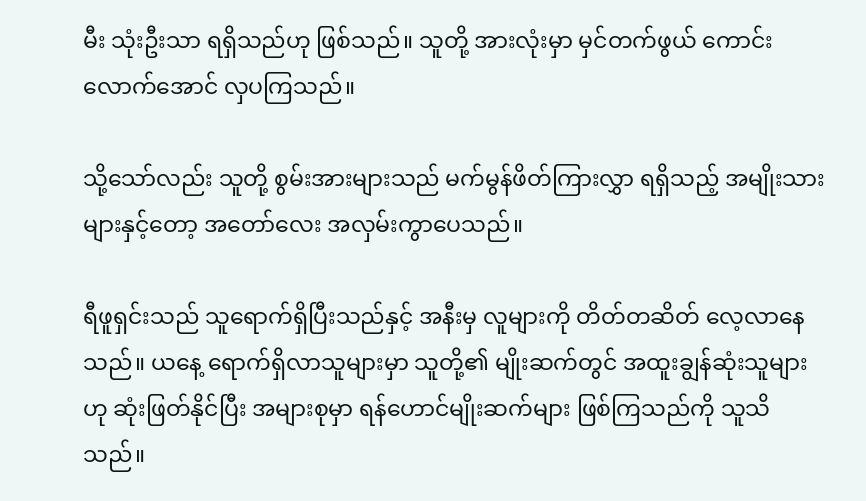မီး သုံးဦးသာ ရရှိသည်ဟု ဖြစ်သည်။ သူတို့ အားလုံးမှာ မှင်တက်ဖွယ် ကောင်းလောက်အောင် လှပကြသည်။

သို့သော်လည်း သူတို့ စွမ်းအားများသည် မက်မွန်ဖိတ်ကြားလွှာ ရရှိသည့် အမျိုးသားများနှင့်တော့ အတော်လေး အလှမ်းကွာပေသည်။

ရီဖူရှင်းသည် သူရောက်ရှိပြီးသည်နှင့် အနီးမှ လူများကို တိတ်တဆိတ် လေ့လာနေသည်။ ယနေ့ ရောက်ရှိလာသူများမှာ သူတို့၏ မျိုးဆက်တွင် အထူးချွန်ဆုံးသူများဟု ဆုံးဖြတ်နိုင်ပြီး အများစုမှာ ရန်ဟောင်မျိုးဆက်များ ဖြစ်ကြသည်ကို သူသိသည်။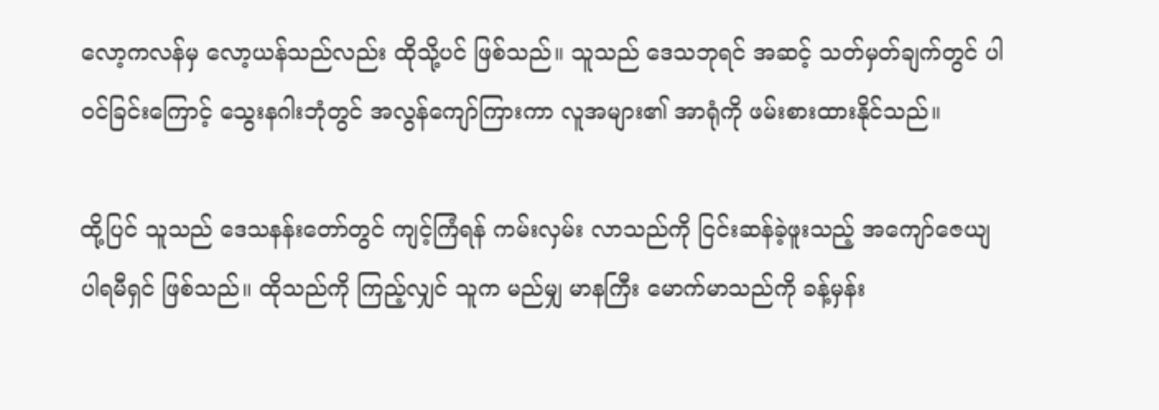လော့ကလန်မှ လော့ယန်သည်လည်း ထိုသို့ပင် ဖြစ်သည်။ သူသည် ဒေသဘုရင် အဆင့် သတ်မှတ်ချက်တွင် ပါဝင်ခြင်းကြောင့် သွေးနဂါးဘုံတွင် အလွန်ကျော်ကြားကာ လူအများ၏ အာရုံကို ဖမ်းစားထားနိုင်သည်။

ထို့ပြင် သူသည် ဒေသနန်းတော်တွင် ကျင့်ကြံရန် ကမ်းလှမ်း လာသည်ကို ငြင်းဆန်ခဲ့ဖူးသည့် အကျော်ဇေယျ ပါရမီရှင် ဖြစ်သည်။ ထိုသည်ကို ကြည့်လျှင် သူက မည်မျှ မာနကြီး မောက်မာသည်ကို ခန့်မှန်း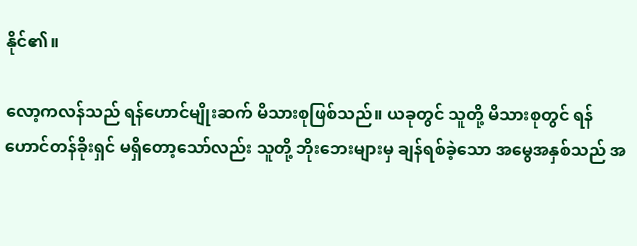နိုင်၏။

လော့ကလန်သည် ရန်ဟောင်မျိုးဆက် မိသားစုဖြစ်သည်။ ယခုတွင် သူတို့ မိသားစုတွင် ရန်ဟောင်တန်ခိုးရှင် မရှိတော့သော်လည်း သူတို့ ဘိုးဘေးများမှ ချန်ရစ်ခဲ့သော အမွေအနှစ်သည် အ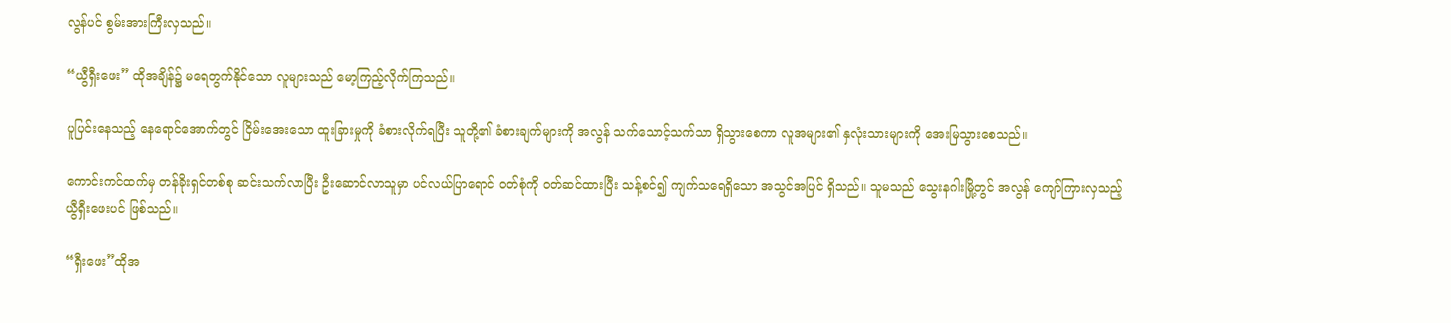လွန်ပင် စွမ်းအားကြီးလှသည်။

“ယွီရှီးဖေး” ထိုအချိန်၌ မရေတွက်နိုင်သော လူများသည် မော့ကြည့်လိုက်ကြသည်။

ပူပြင်းနေသည့် နေရောင်အောက်တွင် ငြိမ်းအေးသော ထူးခြားမှုကို ခံစားလိုက်ရပြီး သူတို့၏ ခံစားချက်များကို အလွန် သက်သောင့်သက်သာ ရှိသွားစေကာ လူအများ၏ နှလုံးသားများကို အေးမြသွားစေသည်။

ကောင်းကင်ထက်မှ တန်ခိုးရှင်တစ်စု ဆင်းသက်လာပြီး ဦးဆောင်လာသူမှာ ပင်လယ်ပြာရောင် ဝတ်စုံကို ဝတ်ဆင်ထားပြီး သန့်စင်၍ ကျက်သရေရှိသော အသွင်အပြင် ရှိသည်။ သူမသည် သွေးနဂါးမြို့တွင် အလွန် ကျော်ကြားလှသည့် ယွီရှီးဖေးပင် ဖြစ်သည်။

“ရှီးဖေး”ထိုအ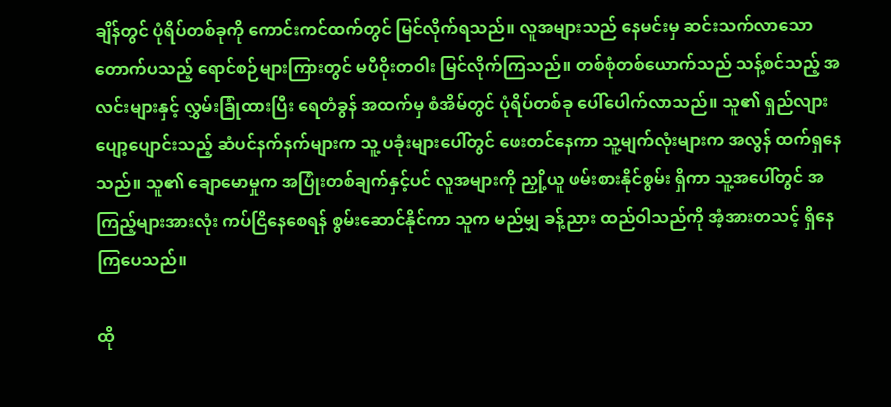ချိန်တွင် ပုံရိပ်တစ်ခုကို ကောင်းကင်ထက်တွင် မြင်လိုက်ရသည်။ လူအများသည် နေမင်းမှ ဆင်းသက်လာသော တောက်ပသည့် ရောင်စဉ်များကြားတွင် မပီဝိုးတဝါး မြင်လိုက်ကြသည်။ တစ်စုံတစ်ယောက်သည် သန့်စင်သည့် အလင်းများနှင့် လွှမ်းခြုံထားပြီး ရေတံခွန် အထက်မှ စံအိမ်တွင် ပုံရိပ်တစ်ခု ပေါ်ပေါက်လာသည်။ သူ၏ ရှည်လျား ပျော့ပျောင်းသည့် ဆံပင်နက်နက်များက သူ့ ပခုံးများပေါ်တွင် ဖေးတင်နေကာ သူ့မျက်လုံးများက အလွန် ထက်ရှနေသည်။ သူ၏ ချောမောမှုက အပြုံးတစ်ချက်နှင့်ပင် လူအများကို ညှို့ယူ ဖမ်းစားနိုင်စွမ်း ရှိကာ သူ့အပေါ်တွင် အကြည့်များအားလုံး ကပ်ငြိနေစေရန် စွမ်းဆောင်နိုင်ကာ သူက မည်မျှ ခန့်ညား ထည်ဝါသည်ကို အံ့အားတသင့် ရှိနေကြပေသည်။

ထို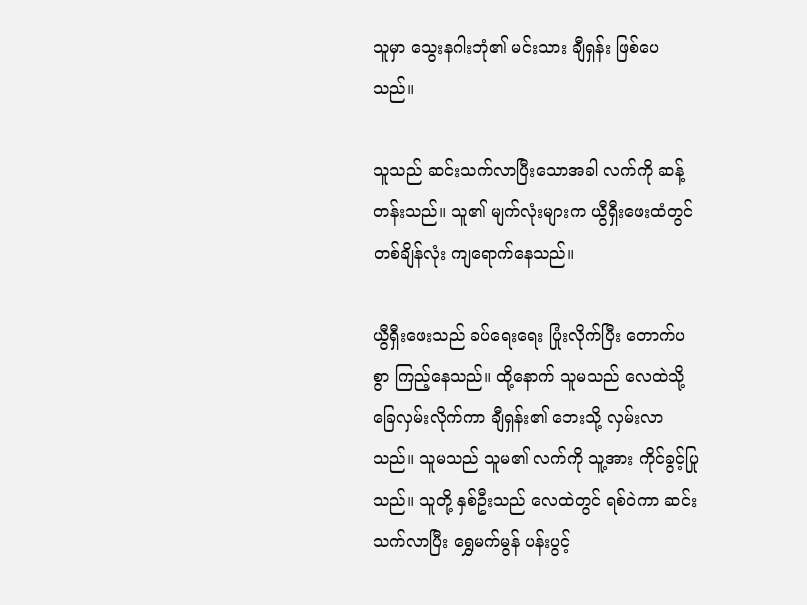သူမှာ သွေးနဂါးဘုံ၏ မင်းသား ချီရှန်း ဖြစ်ပေသည်။

သူသည် ဆင်းသက်လာပြီးသောအခါ လက်ကို ဆန့်တန်းသည်။ သူ၏ မျက်လုံးများက ယွီရှီးဖေးထံတွင် တစ်ချိန်လုံး ကျရောက်နေသည်။

ယွီရှီးဖေးသည် ခပ်ရေးရေး ပြုံးလိုက်ပြီး တောက်ပစွာ ကြည့်နေသည်။ ထို့နောက် သူမသည် လေထဲသို့ ခြေလှမ်းလိုက်ကာ ချီရှန်း၏ ဘေးသို့ လှမ်းလာသည်။ သူမသည် သူမ၏ လက်ကို သူ့အား ကိုင်ခွင့်ပြုသည်။ သူတို့ နှစ်ဦးသည် လေထဲတွင် ရစ်ဝဲကာ ဆင်းသက်လာပြီး ရွှေမက်မွန် ပန်းပွင့်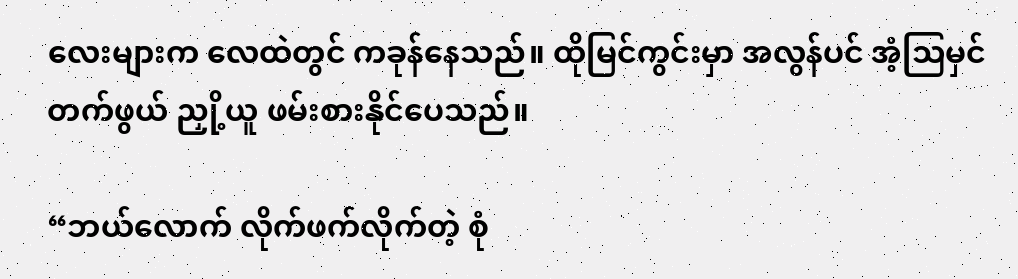လေးများက လေထဲတွင် ကခုန်နေသည်။ ထိုမြင်ကွင်းမှာ အလွန်ပင် အံ့သြမှင်တက်ဖွယ် ညှို့ယူ ဖမ်းစားနိုင်ပေသည်။

“ဘယ်လောက် လိုက်ဖက်လိုက်တဲ့ စုံ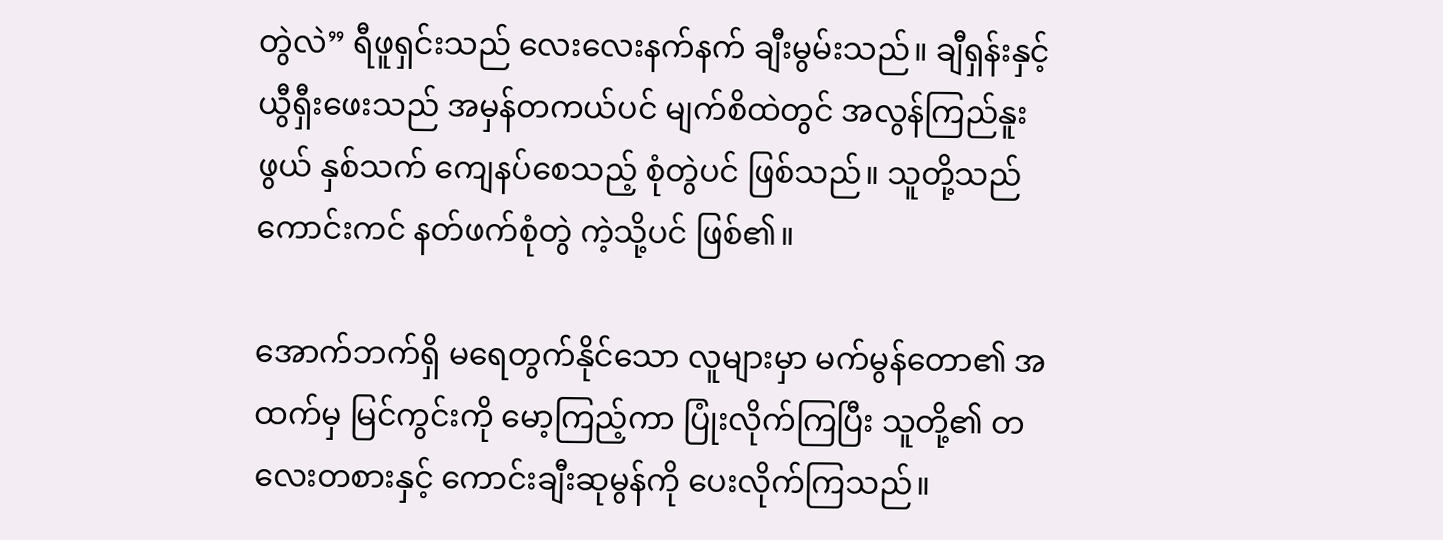တွဲလဲ” ရီဖူရှင်းသည် လေးလေးနက်နက် ချီးမွမ်းသည်။ ချီရှန်းနှင့် ယွီရှီးဖေးသည် အမှန်တကယ်ပင် မျက်စိထဲတွင် အလွန်ကြည်နူးဖွယ် နှစ်သက် ကျေနပ်စေသည့် စုံတွဲပင် ဖြစ်သည်။ သူတို့သည် ကောင်းကင် နတ်ဖက်စုံတွဲ ကဲ့သို့ပင် ဖြစ်၏။

အောက်ဘက်ရှိ မရေတွက်နိုင်သော လူများမှာ မက်မွန်တော၏ အထက်မှ မြင်ကွင်းကို မော့ကြည့်ကာ ပြုံးလိုက်ကြပြီး သူတို့၏ တလေးတစားနှင့် ကောင်းချီးဆုမွန်ကို ပေးလိုက်ကြသည်။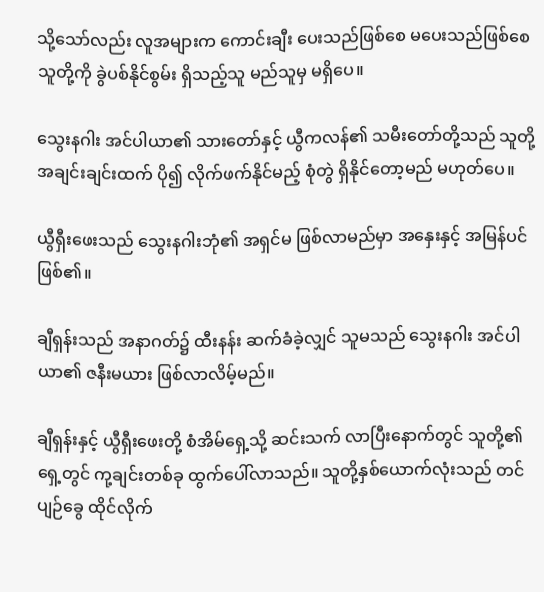သို့သော်လည်း လူအများက ကောင်းချီး ပေးသည်ဖြစ်စေ မပေးသည်ဖြစ်စေ သူတို့ကို ခွဲပစ်နိုင်စွမ်း ရှိသည့်သူ မည်သူမှ မရှိပေ။

သွေးနဂါး အင်ပါယာ၏ သားတော်နှင့် ယွီကလန်၏ သမီးတော်တို့သည် သူတို့ အချင်းချင်းထက် ပို၍ လိုက်ဖက်နိုင်မည့် စုံတွဲ ရှိနိုင်တော့မည် မဟုတ်ပေ။

ယွီရှီးဖေးသည် သွေးနဂါးဘုံ၏ အရှင်မ ဖြစ်လာမည်မှာ အနှေးနှင့် အမြန်ပင် ဖြစ်၏။

ချီရှန်းသည် အနာဂတ်၌ ထီးနန်း ဆက်ခံခဲ့လျှင် သူမသည် သွေးနဂါး အင်ပါယာ၏ ဇနီးမယား ဖြစ်လာလိမ့်မည်။

ချီရှန်းနှင့် ယွီရှီးဖေးတို့ စံအိမ်ရှေ့သို့ ဆင်းသက် လာပြီးနောက်တွင် သူတို့၏ ရှေ့တွင် ကု့ချင်းတစ်ခု ထွက်ပေါ်လာသည်။ သူတို့နှစ်ယောက်လုံးသည် တင်ပျဉ်ခွေ ထိုင်လိုက်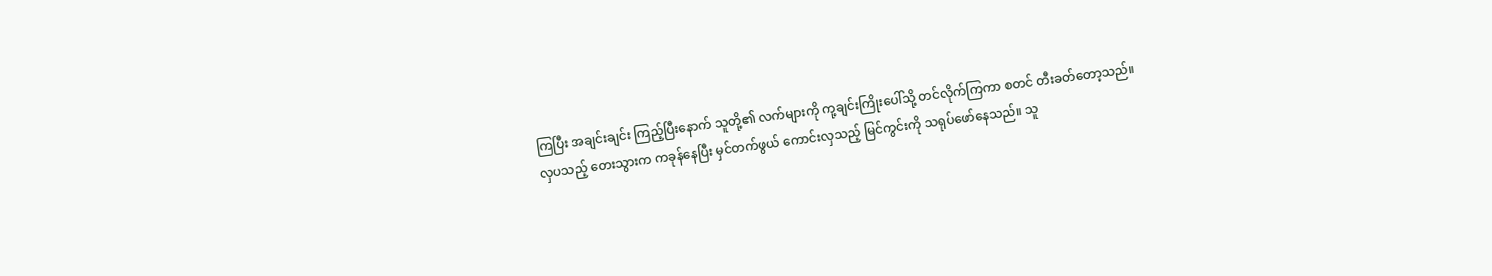ကြပြီး အချင်းချင်း ကြည့်ပြီးနောက် သူတို့၏ လက်များကို ကု့ချင်းကြိုးပေါ်သို့ တင်လိုက်ကြကာ စတင် တီးခတ်တော့သည်။ လှပသည့် တေးသွားက ကခုန်နေပြီး မှင်တက်ဖွယ် ကောင်းလှသည့် မြင်ကွင်းကို သရုပ်ဖော်နေသည်။ သူ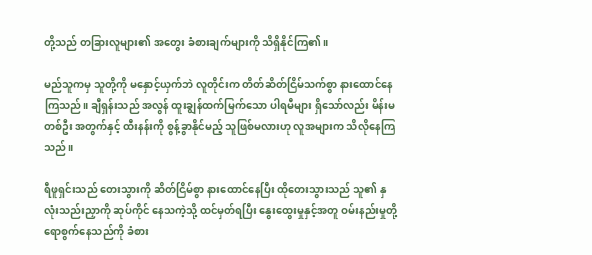တို့သည် တခြားလူများ၏ အတွေး ခံစားချက်များကို သိရှိနိုင်ကြ၏။

မည်သူကမှ သူတို့ကို မနှောင့်ယှက်ဘဲ လူတိုင်းက တိတ်ဆိတ်ငြိမ်သက်စွာ နားထောင်နေကြသည်။ ချီရှန်းသည် အလွန် ထူးချွန်ထက်မြက်သော ပါရမီများ ရှိသော်လည်း မိန်းမတစ်ဦး အတွက်နှင့် ထီးနန်းကို စွန့်ခွာနိုင်မည့် သူဖြစ်မလားဟု လူအများက သိလိုနေကြသည်။

ရီဖူရှင်းသည် တေးသွားကို ဆိတ်ငြိမ်စွာ နားထောင်နေပြီး ထိုတေးသွားသည် သူ၏ နှလုံးသည်းညှာကို ဆုပ်ကိုင် နေသကဲ့သို့ ထင်မှတ်ရပြီး နွေးထွေးမှုနှင့်အတူ ဝမ်းနည်းမှုတို့ ရောစွက်နေသည်ကို ခံစား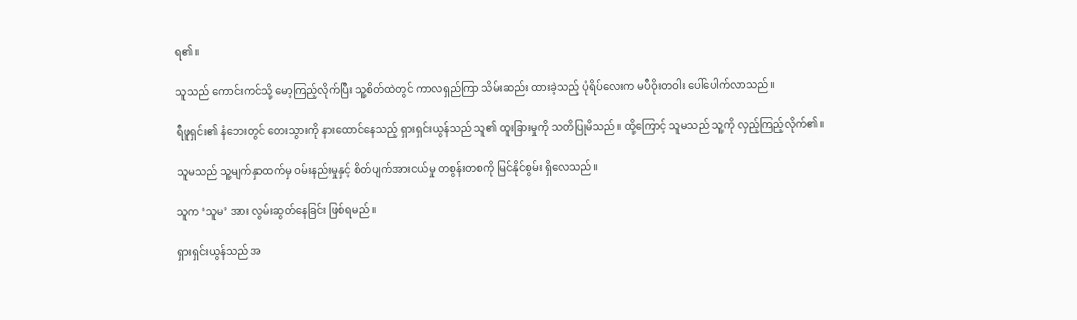ရ၏။

သူသည် ကောင်းကင်သို့ မော့ကြည့်လိုက်ပြီး သူ့စိတ်ထဲတွင် ကာလရှည်ကြာ သိမ်းဆည်း ထားခဲ့သည့် ပုံရိပ်လေးက မပီဝိုးတဝါး ပေါ်ပေါက်လာသည်။

ရီဖူရှင်း၏ နံဘေးတွင် တေးသွားကို နားထောင်နေသည့် ရှားရှင်းယွန်သည် သူ၏ ထူးခြားမှုကို သတိပြုမိသည်။ ထို့ကြောင့် သူမသည် သူ့ကို လှည့်ကြည့်လိုက်၏။

သူမသည် သူ့မျက်နှာထက်မှ ဝမ်းနည်းမှုနှင့် စိတ်ပျက်အားငယ်မှု တစွန်းတစကို မြင်နိုင်စွမ်း ရှိလေသည်။

သူက ‘သူမ’ အား လွမ်းဆွတ်နေခြင်း ဖြစ်ရမည်။

ရှားရှင်းယွန်သည် အ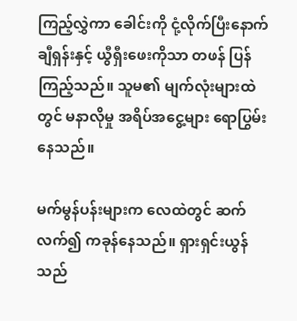ကြည့်လွှဲကာ ခေါင်းကို ငုံ့လိုက်ပြီးနောက် ချီရှန်းနှင့် ယွီရှီးဖေးကိုသာ တဖန် ပြန်ကြည့်သည်။ သူမ၏ မျက်လုံးများထဲတွင် မနာလိုမှု အရိပ်အငွေ့များ ရောပြွမ်းနေသည်။

မက်မွန်ပန်းများက လေထဲတွင် ဆက်လက်၍ ကခုန်နေသည်။ ရှားရှင်းယွန်သည်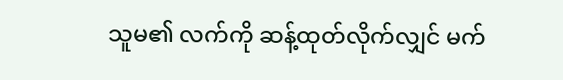သူမ၏ လက်ကို ဆန့်ထုတ်လိုက်လျှင် မက်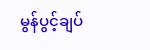မွန်ပွင့်ချပ်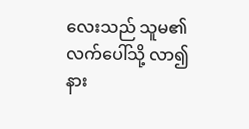လေးသည် သူမ၏ လက်ပေါ်သို့ လာ၍ နား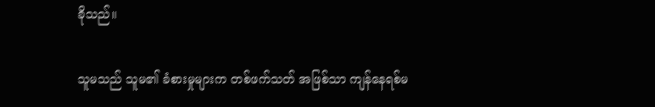ခိုသည်။

သူမသည် သူမ၏ ခံစားမှုများက တစ်ဖက်သတ် အဖြစ်သာ ကျန်နေရစ်မ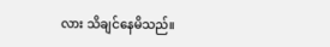လား သိချင်နေမိသည်။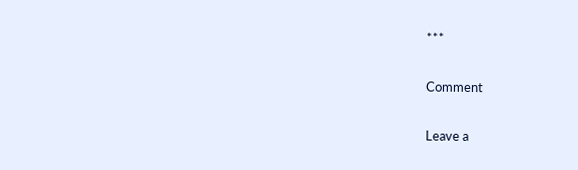***

Comment

Leave a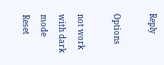Reply

Options

not work with dark mode
Reset